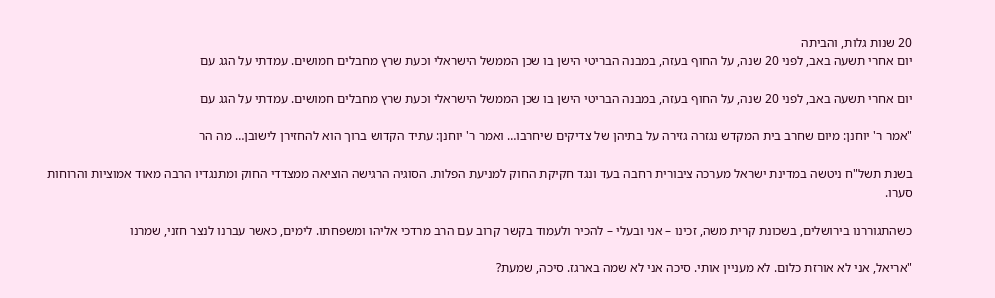20 שנות גלות, והביתה
יום אחרי תשעה באב, לפני 20 שנה, על החוף בעזה, במבנה הבריטי הישן בו שכן הממשל הישראלי וכעת שרץ מחבלים חמושים. עמדתי על הגג עם

יום אחרי תשעה באב, לפני 20 שנה, על החוף בעזה, במבנה הבריטי הישן בו שכן הממשל הישראלי וכעת שרץ מחבלים חמושים. עמדתי על הגג עם

"אמר ר' יוחנן: מיום שחרב בית המקדש נגזרה גזירה על בתיהן של צדיקים שיחרבו… ואמר ר' יוחנן: עתיד הקדוש ברוך הוא להחזירן לישובן… מה הר

בשנת תשל"ח ניטשה במדינת ישראל מערכה ציבורית רחבה בעד ונגד חקיקת החוק למניעת הפלות. הסוגיה הרגישה הוציאה ממצדדי החוק ומתנגדיו הרבה מאוד אמוציות והרוחות סערו.

כשהתגוררנו בירושלים, בשכונת קרית משה, זכינו – אני ובעלי – להכיר ולעמוד בקשר קרוב עם הרב מרדכי אליהו ומשפחתו. לימים, כאשר עברנו לנצר חזני, שמרנו

"אריאל, אני לא אורזת כלום. לא מעניין אותי. סיכה אני לא שמה בארגז. סיכה, שמעת?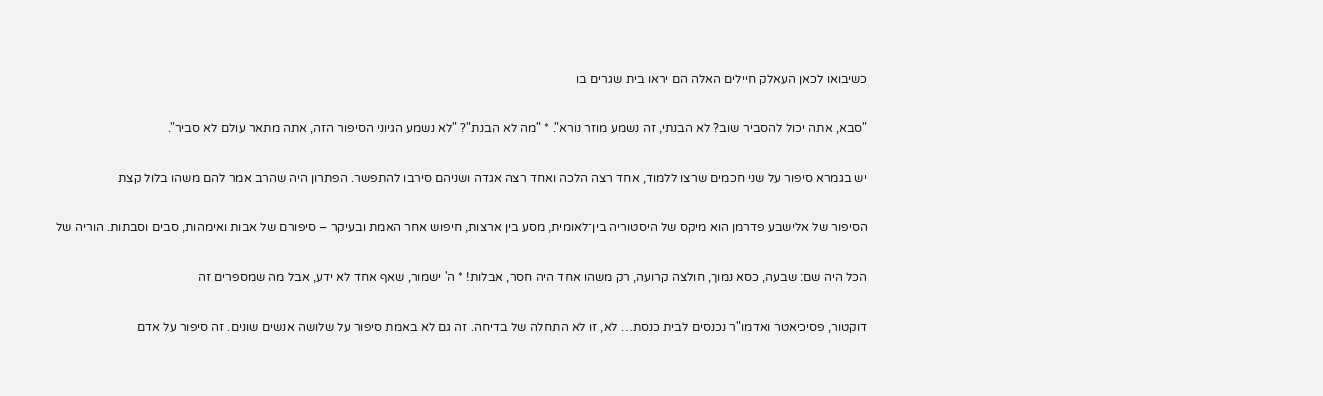כשיבואו לכאן העאלק חיילים האלה הם יראו בית שגרים בו

"סבא, אתה יכול להסביר שוב? לא הבנתי, זה נשמע מוזר נורא". * "מה לא הבנת"? "לא נשמע הגיוני הסיפור הזה, אתה מתאר עולם לא סביר".

יש בגמרא סיפור על שני חכמים שרצו ללמוד, אחד רצה הלכה ואחד רצה אגדה ושניהם סירבו להתפשר. הפתרון היה שהרב אמר להם משהו בלול קצת

הסיפור של אלישבע פדרמן הוא מיקס של היסטוריה בין־לאומית, מסע בין ארצות, חיפוש אחר האמת ובעיקר – סיפורם של אבות ואימהות, סבים וסבתות. הוריה של

הכל היה שם: שבעה, כסא נמוך, חולצה קרועה, רק משהו אחד היה חסר, אבלות! * ה' ישמור, שאף אחד לא ידע, אבל מה שמספרים זה

דוקטור, פסיכיאטר ואדמו"ר נכנסים לבית כנסת… לא, זו לא התחלה של בדיחה. זה גם לא באמת סיפור על שלושה אנשים שונים. זה סיפור על אדם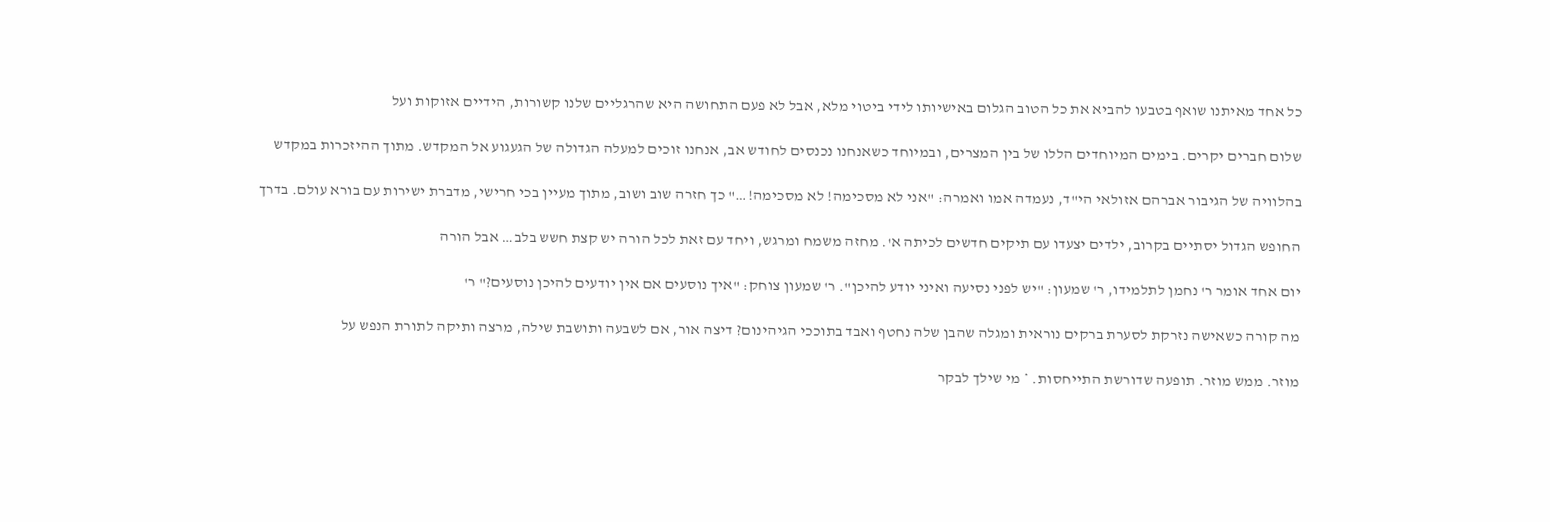כל אחד מאיתנו שואף בטבעו להביא את כל הטוב הגלום באישיותו לידי ביטוי מלא, אבל לא פעם התחושה היא שהרגליים שלנו קשורות, הידיים אזוקות ועל

שלום חברים יקרים. בימים המיוחדים הללו של בין המצרים, ובמיוחד כשאנחנו נכנסים לחודש אב, אנחנו זוכים למעלה הגדולה של הגעגוע אל המקדש. מתוך ההיזכרות במקדש

בהלוויה של הגיבור אברהם אזולאי הי"ד, נעמדה אמו ואמרה: "אני לא מסכימה! לא מסכימה!…" כך חזרה שוב ושוב, מתוך מעיין בכי חרישי, מדברת ישירות עם בורא עולם. בדרך

החופש הגדול יסתיים בקרוב, ילדים יצעדו עם תיקים חדשים לכיתה א'. מחזה משמח ומרגש, ויחד עם זאת לכל הורה יש קצת חשש בלב… אבל הורה

יום אחד אומר ר' נחמן לתלמידו, ר' שמעון: "יש לפני נסיעה ואיני יודע להיכן". ר' שמעון צוחק: "איך נוסעים אם אין יודעים להיכן נוסעים?" ר'

מה קורה כשאישה נזרקת לסערת ברקים נוראית ומגלה שהבן שלה נחטף ואבד בתוככי הגיהינום? דיצה אור, אם לשבעה ותושבת שילה, מרצה ותיקה לתורת הנפש על

מוזר. ממש מוזר. תופעה שדורשת התייחסות. * מי שילך לבקר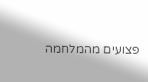פצועים מהמלחמה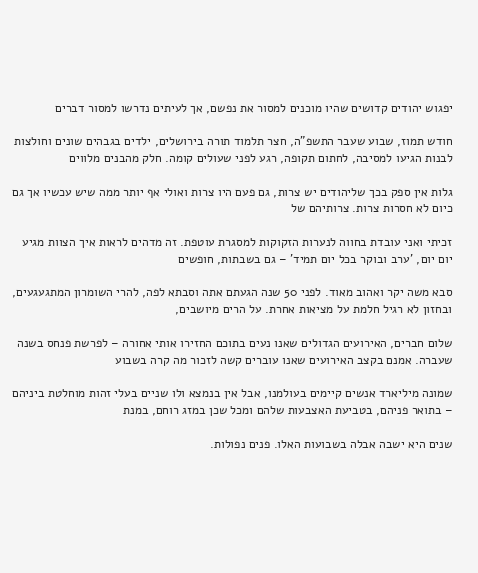יפגוש יהודים קדושים שהיו מוכנים למסור את נפשם, אך לעיתים נדרשו למסור דברים

חודש תמוז, שבוע שעבר התשפ"ה, חצר תלמוד תורה בירושלים, ילדים בגבהים שונים וחולצות לבנות הגיעו למסיבה, לחתום תקופה, רגע לפני שעולים קומה. חלק מהבנים מלווים

גלות אין ספק בכך שליהודים יש צרות, גם פעם היו צרות ואולי אף יותר ממה שיש עכשיו אך גם כיום לא חסרות צרות. צרותיהם של

זכיתי ואני עובדת בחווה לנערות הזקוקות למסגרת עוטפת. זה מדהים לראות איך הצוות מגיע יום יום, 'ערב ובוקר בכל יום תמיד' – גם בשבתות, חופשים

סבא משה יקר ואהוב מאוד. לפני 50 שנה הגעתם אתה וסבתא לפה, להרי השומרון המתגעגעים, ובחזון לא רגיל חלמת על מציאות אחרת. על הרים מיושבים,

שלום חברים, האירועים הגדולים שאנו נעים בתוכם החזירו אותי אחורה – לפרשת פנחס בשנה שעברה. אמנם בקצב האירועים שאנו עוברים קשה לזכור מה קרה בשבוע

שמונה מיליארד אנשים קיימים בעולמנו, אבל אין בנמצא ולו שניים בעלי זהות מוחלטת ביניהם – בתואר פניהם, בטביעת האצבעות שלהם ומכל שכן במזג רוחם, במנת

שנים היא ישבה אבלה בשבועות האלו. פנים נפולות.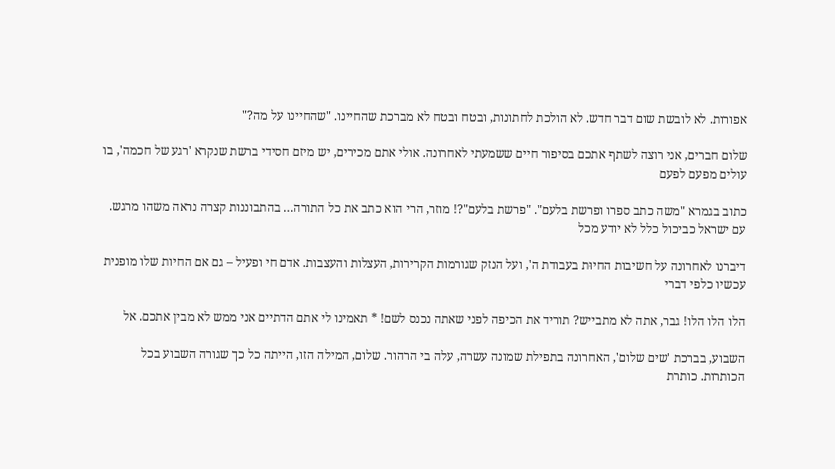אפורות. לא לובשת שום דבר חדש. לא הולכת לחתונות, ובטח ובטח לא מברכת שהחיינו. "שהחיינו על מה?"

שלום חברים, אני רוצה לשתף אתכם בסיפור חיים ששמעתי לאחרונה. אולי אתם מכירים, יש מיזם חסידי ברשת שנקרא 'רגע של חכמה', בו עולים מפעם לפעם

כתוב בגמרא "משה כתב ספרו ופרשת בלעם". "פרשת בלעם"?! מוזר, הרי הוא כתב את כל התורה… בהתבוננות קצרה נראה משהו מרגש. עם ישראל כביכול כלל לא יודע מכל

דיברנו לאחרונה על חשיבות החיוּת בעבודת ה', ועל הנזק שגורמות הקרירות, העצלות והעצבות. אדם חי ופעיל – גם אם החיות שלו מופנית עכשיו כלפי דברי

הלו הלו הלו! גבר, אתה לא מתבייש? תוריד את הכיפה לפני שאתה נכנס לשם! * תאמינו לי אתם הדתיים אני ממש לא מבין אתכם. אל

השבוע, בברכת 'שים שלום', האחרונה בתפילת שמונה עשרה, עלה בי הרהור. שלום, המילה הזו, הייתה כל כך שגורה השבוע בכל הכותרות. כותרת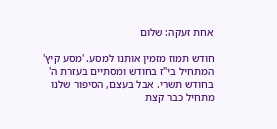אחת זעקה: שלום

חודש תמוז מזמין אותנו למסע. 'מסע קיץ' המתחיל בי"ז בחודש ומסתיים בעזרת ה' בחודש תשרי. אבל בעצם, הסיפור שלנו מתחיל כבר קצת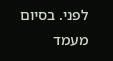לפני. בסיום מעמד